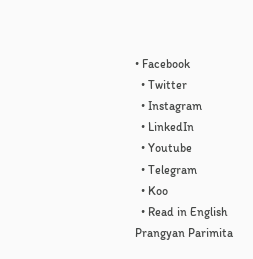• Facebook
  • Twitter
  • Instagram
  • LinkedIn
  • Youtube
  • Telegram
  • Koo
  • Read in English
Prangyan Parimita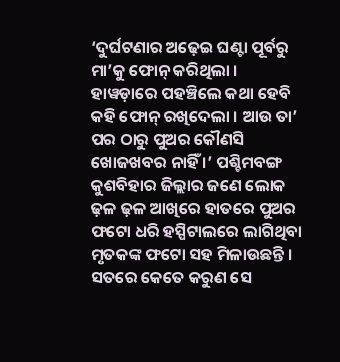‘ଦୁର୍ଘଟଣାର ଅଢ଼େଇ ଘଣ୍ଟା ପୂର୍ବରୁ ମା’କୁ ଫୋନ୍ କରିଥିଲା । ହାୱଡ଼ାରେ ପହଞ୍ଚିଲେ କଥା ହେବି କହି ଫୋନ୍ ରଖିଦେଲା । ଆଉ ତା’ ପର ଠାରୁ ପୁଅର କୌଣସି ଖୋଜଖବର ନାହିଁ ।’ ପଶ୍ଚିମବଙ୍ଗ କୁଶବିହାର ଜିଲ୍ଲାର ଜଣେ ଲୋକ ଢ଼ଳ ଢ଼ଳ ଆଖିରେ ହାତରେ ପୁଅର ଫଟୋ ଧରି ହସ୍ପିଟାଲରେ ଲାଗିଥିବା ମୃତକଙ୍କ ଫଟୋ ସହ ମିଳାଉଛନ୍ତି । ସତରେ କେତେ କରୁଣ ସେ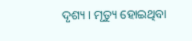ଦୃଶ୍ୟ । ମୃତ୍ୟୁ ହୋଇଥିବା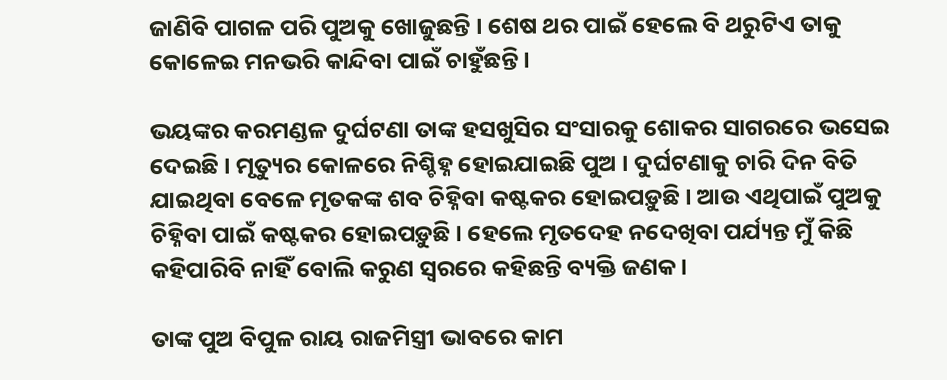ଜାଣିବି ପାଗଳ ପରି ପୁଅକୁ ଖୋଜୁଛନ୍ତି । ଶେଷ ଥର ପାଇଁ ହେଲେ ବି ଥରୁଟିଏ ତାକୁ କୋଳେଇ ମନଭରି କାନ୍ଦିବା ପାଇଁ ଚାହୁଁଛନ୍ତି ।

ଭୟଙ୍କର କରମଣ୍ଡଳ ଦୁର୍ଘଟଣା ତାଙ୍କ ହସଖୁସିର ସଂସାରକୁ ଶୋକର ସାଗରରେ ଭସେଇ ଦେଇଛି । ମୃତ୍ୟୁର କୋଳରେ ନିଶ୍ଚିହ୍ନ ହୋଇଯାଇଛି ପୁଅ । ଦୁର୍ଘଟଣାକୁ ଚାରି ଦିନ ବିତି ଯାଇଥିବା ବେଳେ ମୃତକଙ୍କ ଶବ ଚିହ୍ନିବା କଷ୍ଟକର ହୋଇପଡ଼ୁଛି । ଆଉ ଏଥିପାଇଁ ପୁଅକୁ ଚିହ୍ନିବା ପାଇଁ କଷ୍ଟକର ହୋଇପଡ଼ୁଛି । ହେଲେ ମୃତଦେହ ନଦେଖିବା ପର୍ଯ୍ୟନ୍ତ ମୁଁ କିଛି କହିପାରିବି ନାହିଁ ବୋଲି କରୁଣ ସ୍ୱରରେ କହିଛନ୍ତି ବ୍ୟକ୍ତି ଜଣକ ।

ତାଙ୍କ ପୁଅ ବିପୁଳ ରାୟ ରାଜମିସ୍ତ୍ରୀ ଭାବରେ କାମ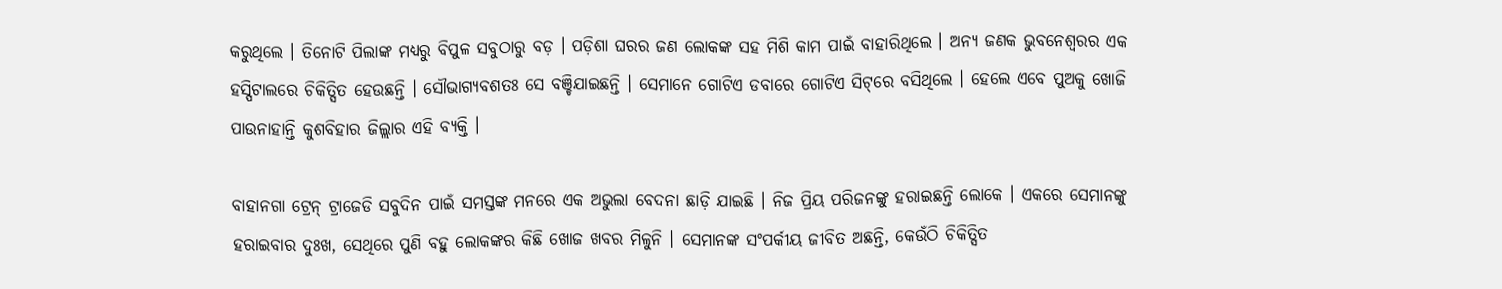କରୁଥିଲେ । ତିନୋଟି ପିଲାଙ୍କ ମଧ୍ୟରୁ ବିପୁଳ ସବୁଠାରୁ ବଡ଼ । ପଡ଼ିଶା ଘରର ଜଣ ଲୋକଙ୍କ ସହ ମିଶି କାମ ପାଇଁ ବାହାରିଥିଲେ । ଅନ୍ୟ ଜଣକ ଭୁବନେଶ୍ୱରର ଏକ ହସ୍ପିଟାଲରେ ଚିକିତ୍ସିତ ହେଉଛନ୍ତି । ସୌଭାଗ୍ୟବଶତଃ ସେ ବଞ୍ଚିଯାଇଛନ୍ତି । ସେମାନେ ଗୋଟିଏ ଡବାରେ ଗୋଟିଏ ସିଟ୍‌ରେ ବସିଥିଲେ । ହେଲେ ଏବେ ପୁଅକୁ ଖୋଜି ପାଉନାହାନ୍ତି କୁଶବିହାର ଜିଲ୍ଲାର ଏହି ବ୍ୟକ୍ତି ।

ବାହାନଗା ଟ୍ରେନ୍ ଟ୍ରାଜେଡି ସବୁଦିନ ପାଇଁ ସମସ୍ତଙ୍କ ମନରେ ଏକ ଅଭୁଲା ବେଦନା ଛାଡ଼ି ଯାଇଛି । ନିଜ ପ୍ରିୟ ପରିଜନଙ୍କୁ ହରାଇଛନ୍ତି ଲୋକେ । ଏକରେ ସେମାନଙ୍କୁ ହରାଇବାର ଦୁଃଖ, ସେଥିରେ ପୁଣି ବହୁ ଲୋକଙ୍କର କିଛି ଖୋଜ ଖବର ମିଳୁନି । ସେମାନଙ୍କ ସଂପର୍କୀୟ ଜୀବିତ ଅଛନ୍ତି, କେଉଁଠି ଚିକିତ୍ସିତ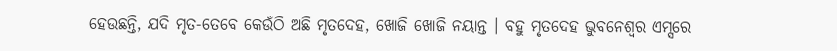ହେଉଛନ୍ତି, ଯଦି ମୃତ-ତେବେ କେଉଁଠି ଅଛି ମୃତଦେହ, ଖୋଜି ଖୋଜି ନୟାନ୍ତ । ବହୁ ମୃତଦେହ ଭୁବନେଶ୍ୱର ଏମ୍ସରେ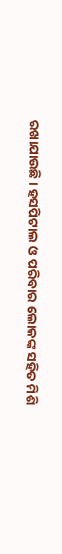ରଖାଯାଉଛି । ହସପିଟାଲ ଓ ପରିବାର ଲୋକଙ୍କ ସହିତ ମିଶି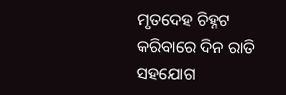ମୃତଦେହ ଚିହ୍ନଟ କରିବାରେ ଦିନ ରାତି ସହଯୋଗ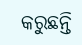କରୁଛନ୍ତି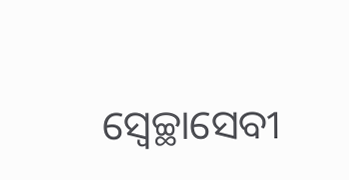ସ୍ୱେଚ୍ଛାସେବୀ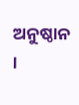ଅନୁଷ୍ଠାନ ।